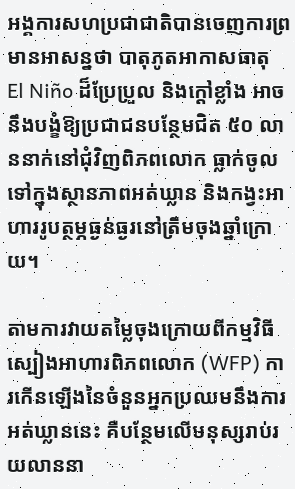អង្គការសហប្រជាជាតិបានចេញការព្រមានអាសន្នថា បាតុភូតអាកាសធាតុ El Niño ដ៏ប្រែប្រួល និងក្តៅខ្លាំង អាចនឹងបង្ខំឱ្យប្រជាជនបន្ថែមជិត ៥០ លាននាក់នៅជុំវិញពិភពលោក ធ្លាក់ចូលទៅក្នុងស្ថានភាពអត់ឃ្លាន និងកង្វះអាហាររូបត្ថម្ភធ្ងន់ធ្ងរនៅត្រឹមចុងឆ្នាំក្រោយ។

តាមការវាយតម្លៃចុងក្រោយពីកម្មវិធីស្បៀងអាហារពិភពលោក (WFP) ការកើនឡើងនៃចំនួនអ្នកប្រឈមនឹងការអត់ឃ្លាននេះ គឺបន្ថែមលើមនុស្សរាប់រយលាននា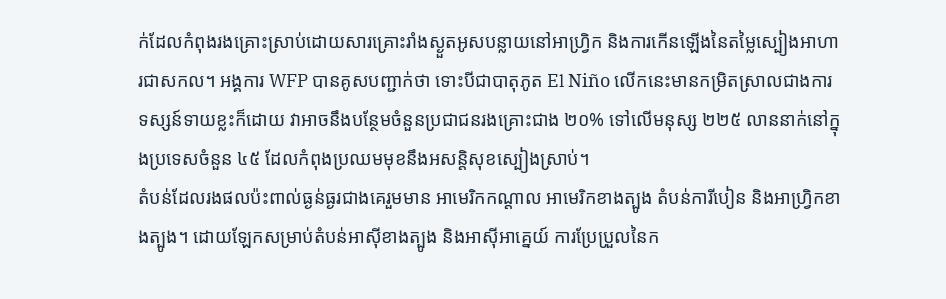ក់ដែលកំពុងរងគ្រោះស្រាប់ដោយសារគ្រោះរាំងស្ងួតអូសបន្លាយនៅអាហ្វ្រិក និងការកើនឡើងនៃតម្លៃស្បៀងអាហារជាសកល។ អង្គការ WFP បានគូសបញ្ជាក់ថា ទោះបីជាបាតុភូត El Niño លើកនេះមានកម្រិតស្រាលជាងការទស្សន៍ទាយខ្លះក៏ដោយ វាអាចនឹងបន្ថែមចំនួនប្រជាជនរងគ្រោះជាង ២០% ទៅលើមនុស្ស ២២៥ លាននាក់នៅក្នុងប្រទេសចំនួន ៤៥ ដែលកំពុងប្រឈមមុខនឹងអសន្តិសុខស្បៀងស្រាប់។
តំបន់ដែលរងផលប៉ះពាល់ធ្ងន់ធ្ងរជាងគេរួមមាន អាមេរិកកណ្តាល អាមេរិកខាងត្បូង តំបន់ការីបៀន និងអាហ្វ្រិកខាងត្បូង។ ដោយឡែកសម្រាប់តំបន់អាស៊ីខាងត្បូង និងអាស៊ីអាគ្នេយ៍ ការប្រែប្រួលនៃក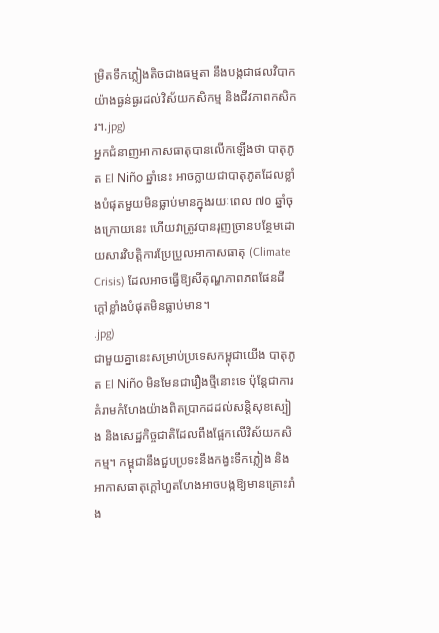ម្រិតទឹកភ្លៀងតិចជាងធម្មតា នឹងបង្កជាផលវិបាកយ៉ាងធ្ងន់ធ្ងរដល់វិស័យកសិកម្ម និងជីវភាពកសិករ។.jpg)
អ្នកជំនាញអាកាសធាតុបានលើកឡើងថា បាតុភូត El Niño ឆ្នាំនេះ អាចក្លាយជាបាតុភូតដែលខ្លាំងបំផុតមួយមិនធ្លាប់មានក្នុងរយៈពេល ៧០ ឆ្នាំចុងក្រោយនេះ ហើយវាត្រូវបានរុញច្រានបន្ថែមដោយសារវិបត្តិការប្រែប្រួលអាកាសធាតុ (Climate Crisis) ដែលអាចធ្វើឱ្យសីតុណ្ហភាពភពផែនដីក្តៅខ្លាំងបំផុតមិនធ្លាប់មាន។
.jpg)
ជាមួយគ្នានេះសម្រាប់ប្រទេសកម្ពុជាយើង បាតុភូត El Niño មិនមែនជារឿងថ្មីនោះទេ ប៉ុន្តែជាការគំរាមកំហែងយ៉ាងពិតប្រាកដដល់សន្តិសុខស្បៀង និងសេដ្ឋកិច្ចជាតិដែលពឹងផ្អែកលើវិស័យកសិកម្ម។ កម្ពុជានឹងជួបប្រទះនឹងកង្វះទឹកភ្លៀង និងអាកាសធាតុក្តៅហួតហែងអាចបង្កឱ្យមានគ្រោះរាំង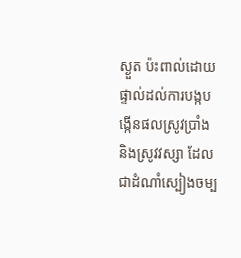ស្ងួត ប៉ះពាល់ដោយផ្ទាល់ដល់ការបង្កបង្កើនផលស្រូវប្រាំង និងស្រូវវស្សា ដែលជាដំណាំស្បៀងចម្ប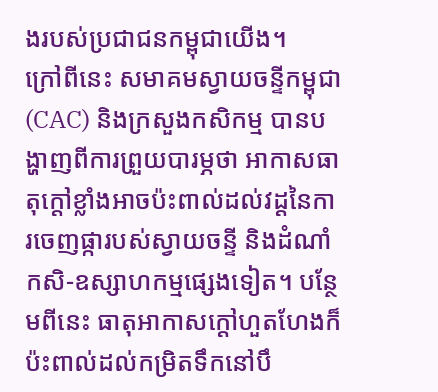ងរបស់ប្រជាជនកម្ពុជាយើង។
ក្រៅពីនេះ សមាគមស្វាយចន្ទីកម្ពុជា (CAC) និងក្រសួងកសិកម្ម បានបង្ហាញពីការព្រួយបារម្ភថា អាកាសធាតុក្តៅខ្លាំងអាចប៉ះពាល់ដល់វដ្តនៃការចេញផ្ការបស់ស្វាយចន្ទី និងដំណាំកសិ-ឧស្សាហកម្មផ្សេងទៀត។ បន្ថែមពីនេះ ធាតុអាកាសក្តៅហួតហែងក៏ប៉ះពាល់ដល់កម្រិតទឹកនៅបឹ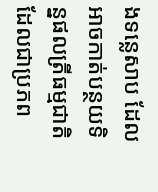ងទន្លេសាប ដែលអាចកាត់បន្ថយទិន្នផលត្រីធម្មជាតិ ដែលជាប្រភព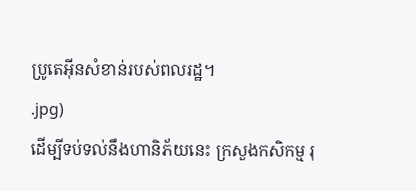ប្រូតេអ៊ីនសំខាន់របស់ពលរដ្ឋ។
.jpg)
ដើម្បីទប់ទល់នឹងហានិភ័យនេះ ក្រសួងកសិកម្ម រុ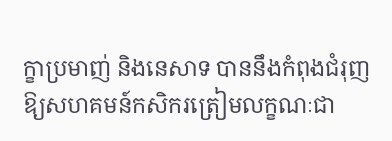ក្ខាប្រមាញ់ និងនេសាទ បាននឹងកំពុងជំរុញឱ្យសហគមន៍កសិករត្រៀមលក្ខណៈជា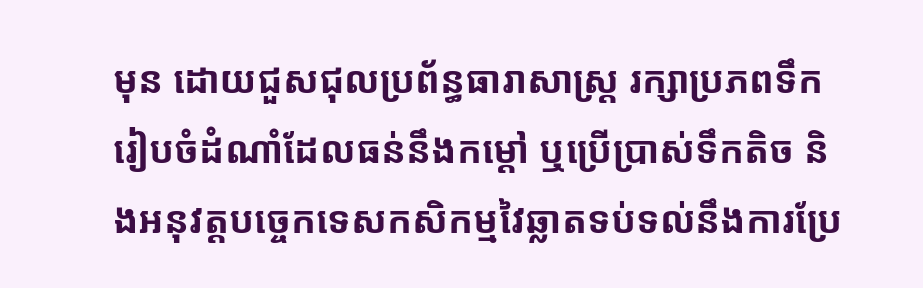មុន ដោយជួសជុលប្រព័ន្ធធារាសាស្ត្រ រក្សាប្រភពទឹក រៀបចំដំណាំដែលធន់នឹងកម្តៅ ឬប្រើប្រាស់ទឹកតិច និងអនុវត្តបច្ចេកទេសកសិកម្មវៃឆ្លាតទប់ទល់នឹងការប្រែ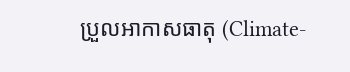ប្រួលអាកាសធាតុ (Climate-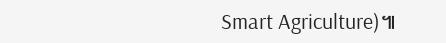Smart Agriculture)៕